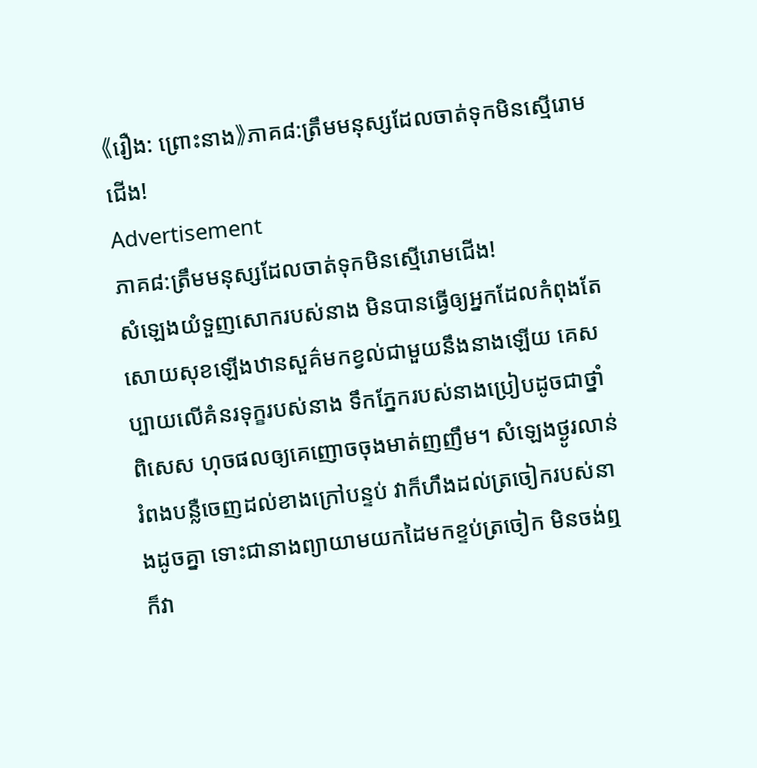《រឿង: ព្រោះនាង》ភាគ៨:ត្រឹមមនុស្សដែលចាត់ទុកមិនស្មើរោមជើង!
Advertisement
ភាគ៨:ត្រឹមមនុស្សដែលចាត់ទុកមិនស្មើរោមជើង!
សំឡេងយំទួញសោករបស់នាង មិនបានធ្វើឲ្យអ្នកដែលកំពុងតែសោយសុខឡើងឋានសួគ៌មកខ្វល់ជាមួយនឹងនាងឡើយ គេសប្បាយលើគំនរទុក្ខរបស់នាង ទឹកភ្នែករបស់នាងប្រៀបដូចជាថ្នាំពិសេស ហុចផលឲ្យគេញោចចុងមាត់ញញឹម។ សំឡេងថ្ងូរលាន់រំពងបន្លឺចេញដល់ខាងក្រៅបន្ទប់ វាក៏ហឹងដល់ត្រចៀករបស់នាងដូចគ្នា ទោះជានាងព្យាយាមយកដៃមកខ្ទប់ត្រចៀក មិនចង់ឮក៏វា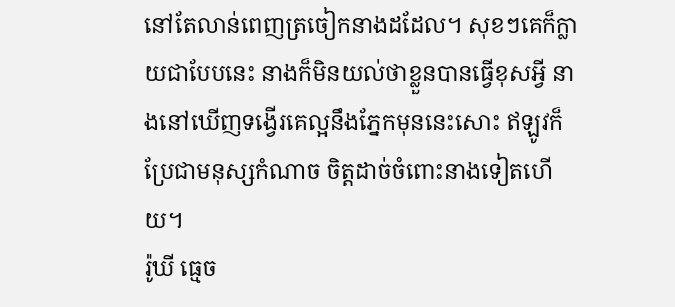នៅតែលាន់ពេញត្រចៀកនាងដដែល។ សុខៗគេក៏ក្លាយជាបែបនេះ នាងក៏មិនយល់ថាខ្លួនបានធ្វើខុសអ្វី នាងនៅឃើញទង្វើរគេល្អនឹងភ្នែកមុននេះសោះ ឥឡូវក៏ប្រែជាមនុស្សកំណាច ចិត្តដាច់ចំពោះនាងទៀតហើយ។
រ៉ូឃី ធ្មេច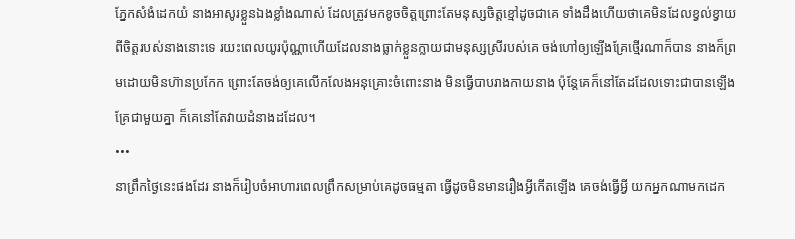ភ្នែកសំងំដេកយំ នាងអាសូរខ្លួនឯងខ្លាំងណាស់ ដែលត្រូវមកខូចចិត្តព្រោះតែមនុស្សចិត្តខ្មៅដូចជាគេ ទាំងដឹងហើយថាគេមិនដែលខ្វល់ខ្វាយពីចិត្តរបស់នាងនោះទេ រយះពេលយូរប៉ុណ្ណាហើយដែលនាងធ្លាក់ខ្លួនក្លាយជាមនុស្សស្រីរបស់គេ ចង់ហៅឲ្យឡើងគ្រែថ្មើរណាក៏បាន នាងក៏ព្រមដោយមិនហ៊ានប្រកែក ព្រោះតែចង់ឲ្យគេលើកលែងអនុគ្រោះចំពោះនាង មិនធ្វើបាបរាងកាយនាង ប៉ុន្តែគេក៏នៅតែដដែលទោះជាបានឡើងគ្រែជាមួយគ្នា ក៏គេនៅតែវាយដំនាងដដែល។
•••
នាព្រឹកថ្ងៃនេះផងដែរ នាងក៏រៀបចំអាហារពេលព្រឹកសម្រាប់គេដូចធម្មតា ធ្វើដូចមិនមានរឿងអ្វីកើតឡើង គេចង់ធ្វើអ្វី យកអ្នកណាមកដេក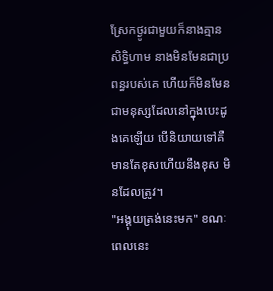ស្រែកថ្ងូរជាមួយក៏នាងគ្មានសិទ្ធិហាម នាងមិនមែនជាប្រពន្ធរបស់គេ ហើយក៏មិនមែនជាមនុស្សដែលនៅក្នុងបេះដូងគេឡើយ បើនិយាយទៅគឺមានតែខុសហើយនឹងខុស មិនដែលត្រូវ។
"អង្គុយត្រង់នេះមក" ខណៈពេលនេះ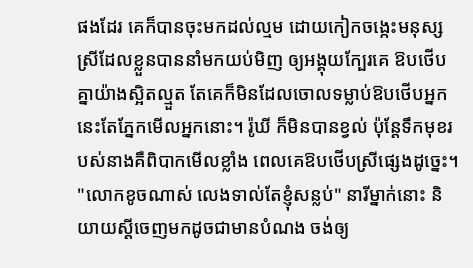ផងដែរ គេក៏បានចុះមកដល់ល្មម ដោយកៀកចង្កេះមនុស្សស្រីដែលខ្លួនបាននាំមកយប់មិញ ឲ្យអង្គុយក្បែរគេ ឱបថើបគ្នាយ៉ាងស្អិតល្មួត តែគេក៏មិនដែលចោលទម្លាប់ឱបថើបអ្នកនេះតែភ្នែកមើលអ្នកនោះ។ រ៉ូឃី ក៏មិនបានខ្វល់ ប៉ុន្តែទឹកមុខរបស់នាងគឺពិបាកមើលខ្លាំង ពេលគេឱបថើបស្រីផ្សេងដូច្នេះ។
"លោកខូចណាស់ លេងទាល់តែខ្ញុំសន្លប់" នារីម្នាក់នោះ និយាយស្តីចេញមកដូចជាមានបំណង ចង់ឲ្យ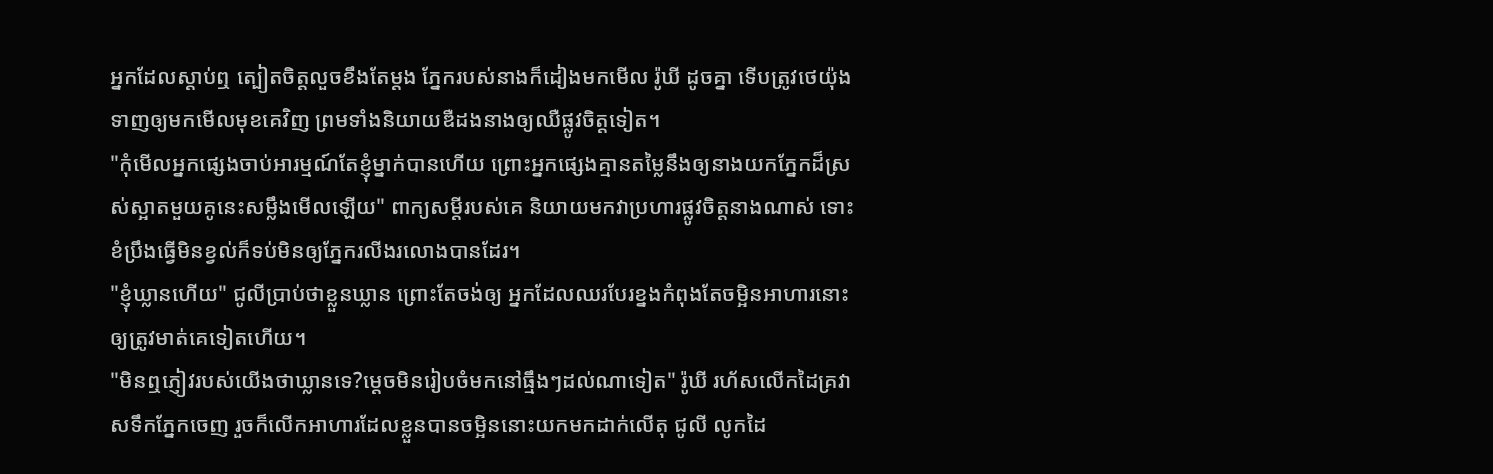អ្នកដែលស្តាប់ឮ ត្បៀតចិត្តលួចខឹងតែម្តង ភ្នែករបស់នាងក៏ដៀងមកមើល រ៉ូឃី ដូចគ្នា ទើបត្រូវថេយ៉ុងទាញឲ្យមកមើលមុខគេវិញ ព្រមទាំងនិយាយឌឺដងនាងឲ្យឈឺផ្លូវចិត្តទៀត។
"កុំមើលអ្នកផ្សេងចាប់អារម្មណ៍តែខ្ញុំម្នាក់បានហើយ ព្រោះអ្នកផ្សេងគ្មានតម្លៃនឹងឲ្យនាងយកភ្នែកដ៏ស្រស់ស្អាតមួយគូនេះសម្លឹងមើលឡើយ" ពាក្យសម្តីរបស់គេ និយាយមកវាប្រហារផ្លូវចិត្តនាងណាស់ ទោះខំប្រឹងធ្វើមិនខ្វល់ក៏ទប់មិនឲ្យភ្នែករលីងរលោងបានដែរ។
"ខ្ញុំឃ្លានហើយ" ជូលីប្រាប់ថាខ្លួនឃ្លាន ព្រោះតែចង់ឲ្យ អ្នកដែលឈរបែរខ្នងកំពុងតែចម្អិនអាហារនោះ ឲ្យត្រូវមាត់គេទៀតហើយ។
"មិនឮភ្ញៀវរបស់យើងថាឃ្លានទេ?ម្តេចមិនរៀបចំមកនៅធ្មឹងៗដល់ណាទៀត" រ៉ូឃី រហ័សលើកដៃគ្រវាសទឹកភ្នែកចេញ រួចក៏លើកអាហារដែលខ្លួនបានចម្អិននោះយកមកដាក់លើតុ ជូលី លូកដៃ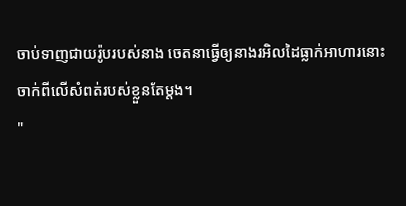ចាប់ទាញជាយរ៉ូបរបស់នាង ចេតនាធ្វើឲ្យនាងរអិលដៃធ្លាក់អាហារនោះចាក់ពីលើសំពត់របស់ខ្លួនតែម្តង។
"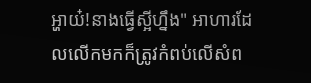អ្ហាយ៎!នាងធ្វើស្អីហ្នឹង" អាហារដែលលើកមកក៏ត្រូវកំពប់លើសំព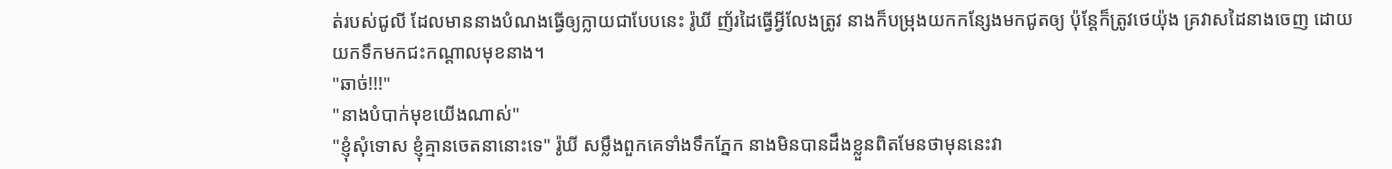ត់របស់ជូលី ដែលមាននាងបំណងធ្វើឲ្យក្លាយជាបែបនេះ រ៉ូឃី ញ័រដៃធ្វើអ្វីលែងត្រូវ នាងក៏បម្រុងយកកន្សែងមកជូតឲ្យ ប៉ុន្តែក៏ត្រូវថេយ៉ុង គ្រវាសដៃនាងចេញ ដោយយកទឹកមកជះកណ្តាលមុខនាង។
"ឆាច់!!!"
"នាងបំបាក់មុខយើងណាស់"
"ខ្ញុំសុំទោស ខ្ញុំគ្មានចេតនានោះទេ" រ៉ូឃី សម្លឹងពួកគេទាំងទឹកភ្នែក នាងមិនបានដឹងខ្លួនពិតមែនថាមុននេះវា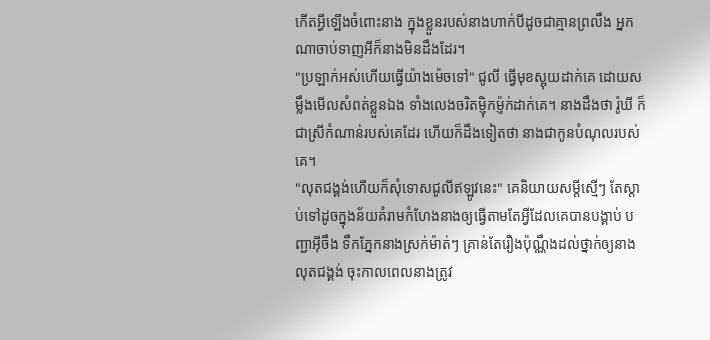កើតអ្វីឡើងចំពោះនាង ក្នុងខ្លួនរបស់នាងហាក់បីដូចជាគ្មានព្រលឹង អ្នកណាចាប់ទាញអីក៏នាងមិនដឹងដែរ។
"ប្រឡាក់អស់ហើយធ្វើយ៉ាងម៉េចទៅ" ជូលី ធ្វើមុខស្អុយដាក់គេ ដោយសម្លឹងមើលសំពត់ខ្លួនឯង ទាំងលេងចរិតម្ញ៉ិកម្ញ៉ក់ដាក់គេ។ នាងដឹងថា រ៉ូឃី ក៏ជាស្រីកំណាន់របស់គេដែរ ហើយក៏ដឹងទៀតថា នាងជាកូនបំណុលរបស់គេ។
"លុតជង្គង់ហើយក៏សុំទោសជូលីឥឡូវនេះ" គេនិយាយសម្តីស្មើៗ តែស្តាប់ទៅដូចក្នុងន័យគំរាមកំហែងនាងឲ្យធ្វើតាមតែអ្វីដែលគេបានបង្គាប់ បញ្ជាអ៊ីចឹង ទឹកភ្នែកនាងស្រក់ម៉ាត់ៗ គ្រាន់តែរឿងប៉ុណ្ណឹងដល់ថ្នាក់ឲ្យនាងលុតជង្គង់ ចុះកាលពេលនាងត្រូវ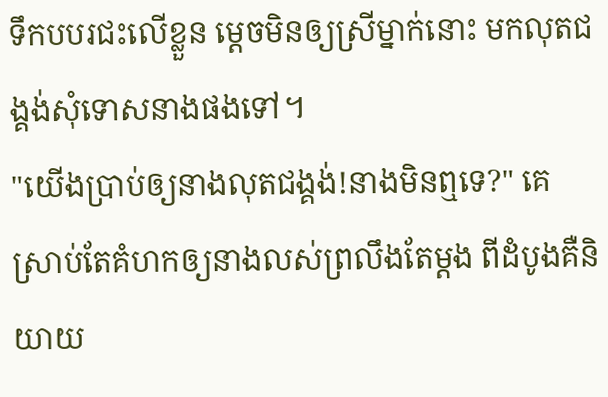ទឹកបបរជះលើខ្លួន ម្តេចមិនឲ្យស្រីម្នាក់នោះ មកលុតជង្គង់សុំទោសនាងផងទៅ។
"យើងប្រាប់ឲ្យនាងលុតជង្គង់!នាងមិនឮទេ?" គេស្រាប់តែគំហកឲ្យនាងលស់ព្រលឹងតែម្តង ពីដំបូងគឺនិយាយ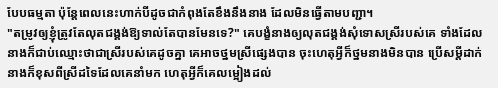បែបធម្មតា ប៉ុន្តែពេលនេះហាក់បីដូចជាកំពុងតែខឹងនឹងនាង ដែលមិនធ្វើតាមបញ្ជា។
"តម្រូវឲ្យខ្ញុំត្រូវតែលុតជង្គង់ឱ្យទាល់តែបានមែនទេ?" គេបង្ខំនាងឲ្យលុតជង្គង់សុំទោសស្រីរបស់គេ ទាំងដែលនាងក៏ជាប់ឈ្មោះថាជាស្រីរបស់គេដូចគ្នា គេអាចថ្នមស្រីផ្សេងបាន ចុះហេតុអ្វីក៏ថ្នមនាងមិនបាន ប្រើសម្តីដាក់នាងក៏ខុសពីស្រីដទៃដែលគេនាំមក ហេតុអ្វីក៏គេលម្អៀងដល់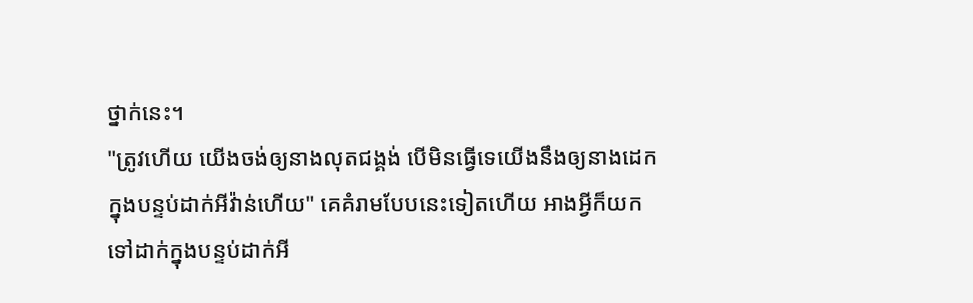ថ្នាក់នេះ។
"ត្រូវហើយ យើងចង់ឲ្យនាងលុតជង្គង់ បើមិនធ្វើទេយើងនឹងឲ្យនាងដេកក្នុងបន្ទប់ដាក់អីវ៉ាន់ហើយ" គេគំរាមបែបនេះទៀតហើយ អាងអ្វីក៏យកទៅដាក់ក្នុងបន្ទប់ដាក់អី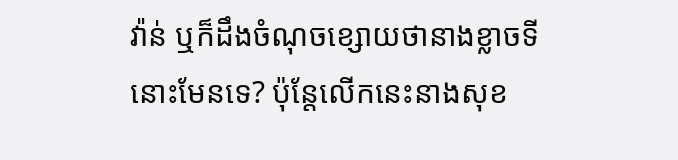វ៉ាន់ ឬក៏ដឹងចំណុចខ្សោយថានាងខ្លាចទីនោះមែនទេ? ប៉ុន្តែលើកនេះនាងសុខ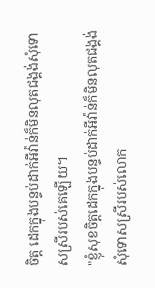ចិត្ត ដេកក្នុងបន្ទប់ដាក់អីវ៉ាន់ក៏មិនលុតជង្គង់សុំទោសស្រីរបស់គេឡើយ។
"ខ្ញុំសុខចិត្តដេកក្នុងបន្ទប់ដាក់អីវ៉ាន់ក៏មិនលុតជង្គង់សុំទោសស្រីរបស់លោក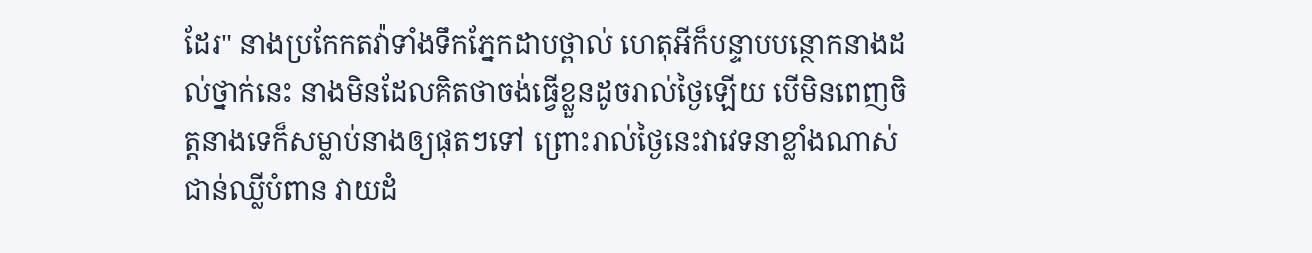ដែរ" នាងប្រកែកតវ៉ាទាំងទឹកភ្នែកដាបថ្ពាល់ ហេតុអីក៏បន្ទាបបន្ថោកនាងដល់ថ្នាក់នេះ នាងមិនដែលគិតថាចង់ធ្វើខ្លួនដូចរាល់ថ្ងៃឡើយ បើមិនពេញចិត្តនាងទេក៏សម្លាប់នាងឲ្យផុតៗទៅ ព្រោះរាល់ថ្ងៃនេះវាវេទនាខ្លាំងណាស់ ជាន់ឈ្លីបំពាន វាយដំ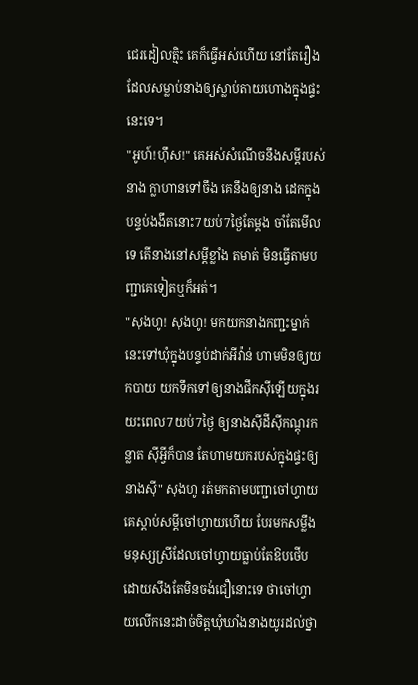ជេរដៀលត្មិះ គេក៏ធ្វើអស់ហើយ នៅតែរឿងដែលសម្លាប់នាងឲ្យស្លាប់តាយហោងក្នុងផ្ទះនេះទេ។
"អូហ៍!ហ៊ឹស!" គេអស់សំណើចនឹងសម្តីរបស់នាង ក្លាហានទៅចឹង គេនឹងឲ្យនាង ដេកក្នុងបន្ទប់ងងឹតនោះ7យប់7ថ្ងៃតែម្តង ចាំតែមើលទេ តើនាងនៅសម្តីខ្លាំង តមាត់ មិនធ្វើតាមបញ្ជាគេទៀតឬក៏អត់។
"សុងហូ! សុងហូ! មកយកនាងកញ្ជះម្នាក់នេះទៅឃុំក្នុងបន្ទប់ដាក់អីវ៉ាន់ ហាមមិនឲ្យយកបាយ យកទឹកទៅឲ្យនាងផឹកស៊ីឡើយក្នុងរយះពេល7យប់7ថ្ងៃ ឲ្យនាងស៊ីដីស៊ីកណ្តុរកន្លាត ស៊ីអ្វីក៏បាន តែហាមយករបស់ក្នុងផ្ទះឲ្យនាងស៊ី" សុងហូ រត់មកតាមបញ្ជាចៅហ្វាយ គេស្តាប់សម្តីចៅហ្វាយហើយ បែរមកសម្លឹងមនុស្សស្រីដែលចៅហ្វាយធ្លាប់តែឱបថើប ដោយសឹងតែមិនចង់ជឿនោះទេ ថាចៅហ្វាយលើកនេះដាច់ចិត្តឃុំឃាំងនាងយូរដល់ថ្នា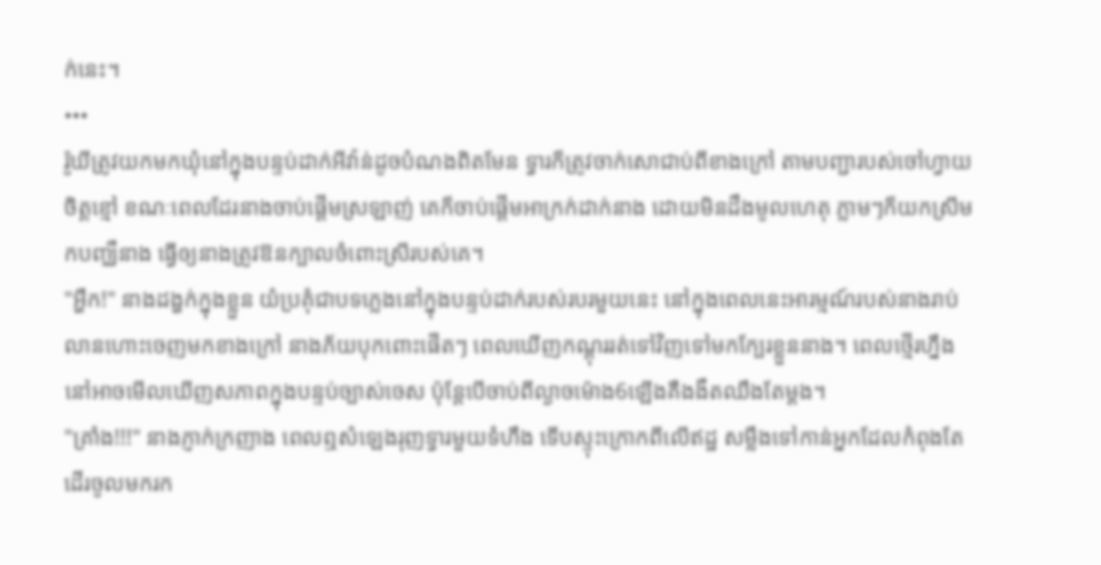ក់នេះ។
•••
រ៉ូឃីត្រូវយកមកឃុំនៅក្នុងបន្ទប់ដាក់អីវ៉ាន់ដូចបំណងពិតមែន ទ្វារក៏ត្រូវចាក់សោជាប់ពីខាងក្រៅ តាមបញ្ជារបស់ចៅហ្វាយចិត្តខ្មៅ ខណៈពេលដែរនាងចាប់ផ្តើមស្រឡាញ់ គេក៏ចាប់ផ្តើមអាក្រក់ដាក់នាង ដោយមិនដឹងមូលហេតុ ភ្លាមៗក៏យកស្រីមកបញ្ឈឺនាង ធ្វើឲ្យនាងត្រូវឱនក្បាលចំពោះស្រីរបស់គេ។
"អ្ហឹក!" នាងដង្ហក់ក្នុងខ្លួន យំប្រគុំជាបទភ្លេងនៅក្នុងបន្ទប់ដាក់របស់របរមួយនេះ នៅក្នុងពេលនេះអារម្មណ៍របស់នាងរាប់លានហោះចេញមកខាងក្រៅ នាងភ័យបុកពោះផើតៗ ពេលឃើញកណ្តុររត់ទៅវិញទៅមកក្បែរខ្លួននាង។ ពេលថ្មើរហ្នឹងនៅអាចមើលឃើញសភាពក្នុងបន្ទប់ច្បាស់ចេស ប៉ុន្តែបើចាប់ពីល្ងាចម៉ោង6ឡើងគឺងងឹតឈឹងតែម្តង។
"គ្រាំង!!!" នាងភ្ញាក់ក្រញាង ពេលឮសំឡេងរុញទ្វារមួយទំហឹង ទើបស្ទុះក្រោកពីលើឥដ្ឋ សម្លឹងទៅកាន់អ្នកដែលកំពុងតែដើរចូលមករក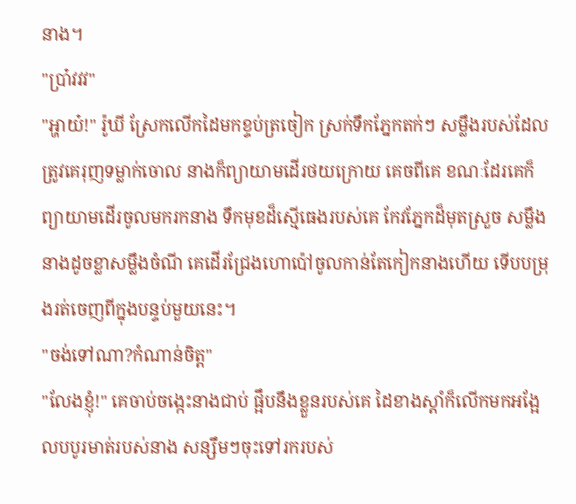នាង។
"ប្រា៎វវវ"
"អ្ហាយ៎!" រ៉ូឃី ស្រែកលើកដៃមកខ្ទប់ត្រចៀក ស្រក់ទឹកភ្នែកតក់ៗ សម្លឹងរបស់ដែលត្រូវគេរុញទម្លាក់ចោល នាងក៏ព្យាយាមដើរថយក្រោយ គេចពីគេ ខណៈដែរគេក៏ព្យាយាមដើរចូលមករកនាង ទឹកមុខដ៏ស្មើធេងរបស់គេ កែវភ្នែកដ៏មុតស្រួច សម្លឹងនាងដូចខ្លាសម្លឹងចំណី គេដើរជ្រែងហោប៉ៅចូលកាន់តែកៀកនាងហើយ ទើបបម្រុងរត់ចេញពីក្នុងបន្ទប់មួយនេះ។
"ចង់ទៅណា?កំណាន់ចិត្ត"
"លែងខ្ញុំ!" គេចាប់ចង្កេះនាងជាប់ ផ្អឹបនឹងខ្លួនរបស់គេ ដៃខាងស្តាំក៏លើកមកអង្អែលបបូរមាត់របស់នាង សន្សឹមៗចុះទៅរករបស់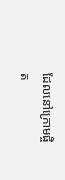ដែលនៅក្រោមផ្ចិត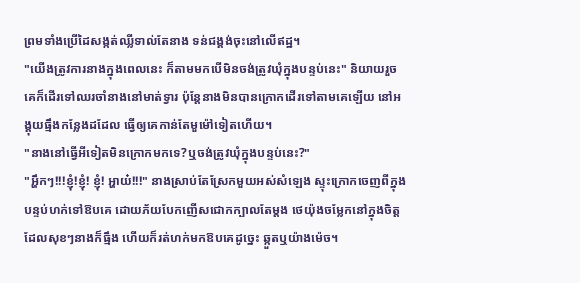ព្រមទាំងប្រើដៃសង្កត់ឈ្លីទាល់តែនាង ទន់ជង្គង់ចុះនៅលើឥដ្ឋ។
"យើងត្រូវការនាងក្នុងពេលនេះ ក៏តាមមកបើមិនចង់ត្រូវឃុំក្នុងបន្ទប់នេះ" និយាយរួចគេក៏ដើរទៅឈរចាំនាងនៅមាត់ទ្វារ ប៉ុន្តែនាងមិនបានក្រោកដើរទៅតាមគេឡើយ នៅអង្គុយធ្មឹងកន្លែងដដែល ធ្វើឲ្យគេកាន់តែមួម៉ៅទៀតហើយ។
"នាងនៅធ្វើអីទៀតមិនក្រោកមកទេ?ឬចង់ត្រូវឃុំក្នុងបន្ទប់នេះ?"
"អ្ហឹកៗ!!!ខ្ញុំ!ខ្ញុំ! ខ្ញុំ! អ្ហាយ៎!!!" នាងស្រាប់តែស្រែកមួយអស់សំឡេង ស្ទុះក្រោកចេញពីក្នុងបន្ទប់ហក់ទៅឱបគេ ដោយភ័យបែកញើសជោកក្បាលតែម្តង ថេយ៉ុងចម្លែកនៅក្នុងចិត្តដែលសុខៗនាងក៏ធ្មឹង ហើយក៏រត់ហក់មកឱបគេដូច្នេះ ឆ្កួតឬយ៉ាងម៉េច។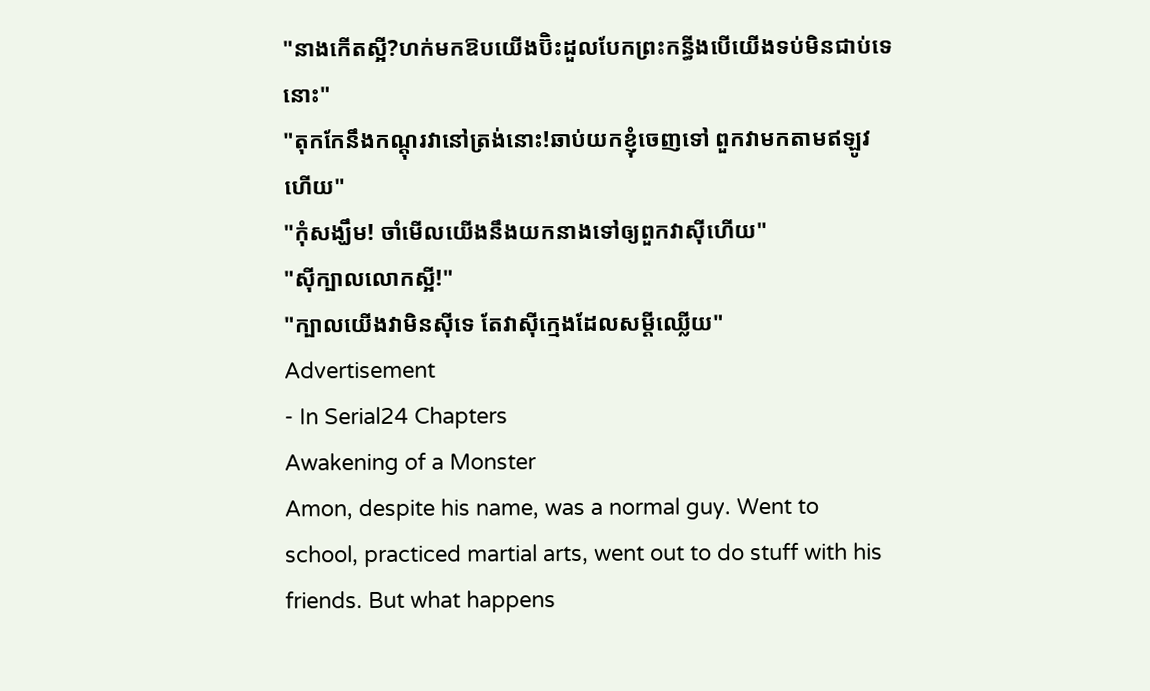"នាងកើតស្អី?ហក់មកឱបយើងប៊ិះដួលបែកព្រះកន្ធីងបើយើងទប់មិនជាប់ទេនោះ"
"តុកកែនឹងកណ្តុរវានៅត្រង់នោះ!ឆាប់យកខ្ញុំចេញទៅ ពួកវាមកតាមឥឡូវហើយ"
"កុំសង្ឃឹម! ចាំមើលយើងនឹងយកនាងទៅឲ្យពួកវាស៊ីហើយ"
"ស៊ីក្បាលលោកស្អី!"
"ក្បាលយើងវាមិនស៊ីទេ តែវាស៊ីក្មេងដែលសម្តីឈ្លើយ"
Advertisement
- In Serial24 Chapters
Awakening of a Monster
Amon, despite his name, was a normal guy. Went to school, practiced martial arts, went out to do stuff with his friends. But what happens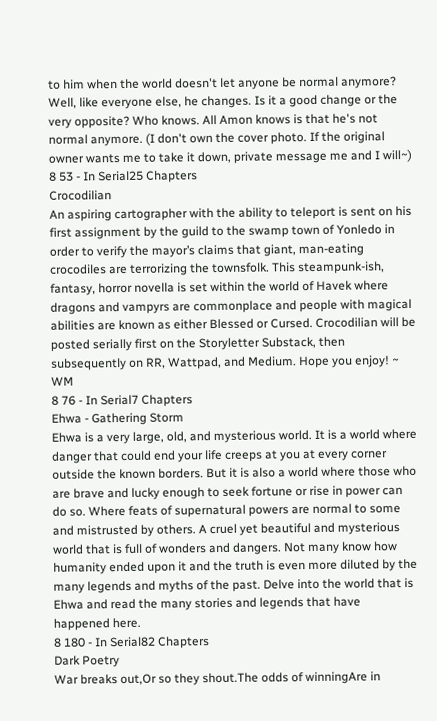to him when the world doesn't let anyone be normal anymore? Well, like everyone else, he changes. Is it a good change or the very opposite? Who knows. All Amon knows is that he's not normal anymore. (I don't own the cover photo. If the original owner wants me to take it down, private message me and I will~)
8 53 - In Serial25 Chapters
Crocodilian
An aspiring cartographer with the ability to teleport is sent on his first assignment by the guild to the swamp town of Yonledo in order to verify the mayor’s claims that giant, man-eating crocodiles are terrorizing the townsfolk. This steampunk-ish, fantasy, horror novella is set within the world of Havek where dragons and vampyrs are commonplace and people with magical abilities are known as either Blessed or Cursed. Crocodilian will be posted serially first on the Storyletter Substack, then subsequently on RR, Wattpad, and Medium. Hope you enjoy! ~ WM
8 76 - In Serial7 Chapters
Ehwa - Gathering Storm
Ehwa is a very large, old, and mysterious world. It is a world where danger that could end your life creeps at you at every corner outside the known borders. But it is also a world where those who are brave and lucky enough to seek fortune or rise in power can do so. Where feats of supernatural powers are normal to some and mistrusted by others. A cruel yet beautiful and mysterious world that is full of wonders and dangers. Not many know how humanity ended upon it and the truth is even more diluted by the many legends and myths of the past. Delve into the world that is Ehwa and read the many stories and legends that have happened here.
8 180 - In Serial82 Chapters
Dark Poetry
War breaks out,Or so they shout.The odds of winningAre in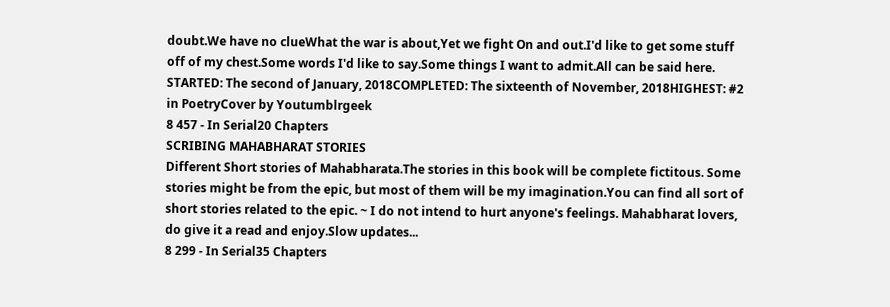doubt.We have no clueWhat the war is about,Yet we fight On and out.I'd like to get some stuff off of my chest.Some words I'd like to say.Some things I want to admit.All can be said here. STARTED: The second of January, 2018COMPLETED: The sixteenth of November, 2018HIGHEST: #2 in PoetryCover by Youtumblrgeek
8 457 - In Serial20 Chapters
SCRIBING MAHABHARAT STORIES
Different Short stories of Mahabharata.The stories in this book will be complete fictitous. Some stories might be from the epic, but most of them will be my imagination.You can find all sort of short stories related to the epic. ~ I do not intend to hurt anyone's feelings. Mahabharat lovers, do give it a read and enjoy.Slow updates...
8 299 - In Serial35 Chapters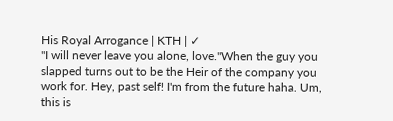His Royal Arrogance | KTH | ✓
"I will never leave you alone, love."When the guy you slapped turns out to be the Heir of the company you work for. Hey, past self! I'm from the future haha. Um, this is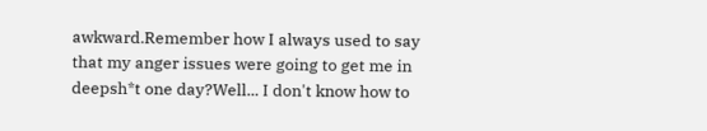awkward.Remember how I always used to say that my anger issues were going to get me in deepsh*t one day?Well... I don't know how to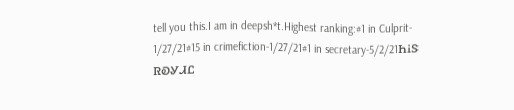tell you this.I am in deepsh*t.Highest ranking:#1 in Culprit- 1/27/21#15 in crimefiction-1/27/21#1 in secretary-5/2/21ᏂᎥᏕ ᏒᎧᎽᏗᏝ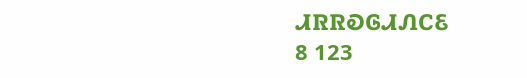ᏗᏒᏒᎧᎶᏗᏁᏟᏋ
8 123